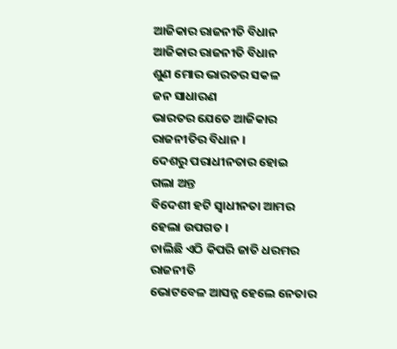ଆଜିକାର ରାଜନୀତି ବିଧାନ
ଆଜିକାର ରାଜନୀତି ବିଧାନ
ଶୁଣ ମୋର ଭାରତର ସକଳ
ଜନ ସାଧାରଣ
ଭାରତର ଯେତେ ଆଜିକାର
ରାଜନୀତିର ବିଧାନ ।
ଦେଶରୁ ପରାଧୀନତାର ହୋଇ
ଗଲା ଅନ୍ତ
ବିଦେଶୀ ହଟି ସ୍ୱାଧୀନତା ଆମର
ହେଲା ଉପଗତ ।
ଚାଲିଛି ଏଠି କିପରି ଜାତି ଧରମର
ରାଜନୀତି
ଭୋଟବେଳ ଆସନ୍ନ ହେଲେ ନେତାର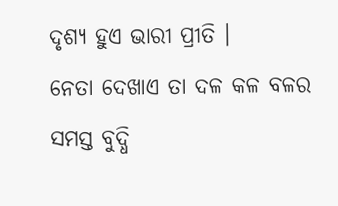ଦୃଶ୍ୟ ହୁଏ ଭାରୀ ପ୍ରୀତି ।
ନେତା ଦେଖାଏ ତା ଦଳ କଳ ବଳର
ସମସ୍ତ ବୁଦ୍ଧି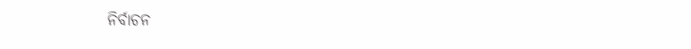ନିର୍ବାଚନ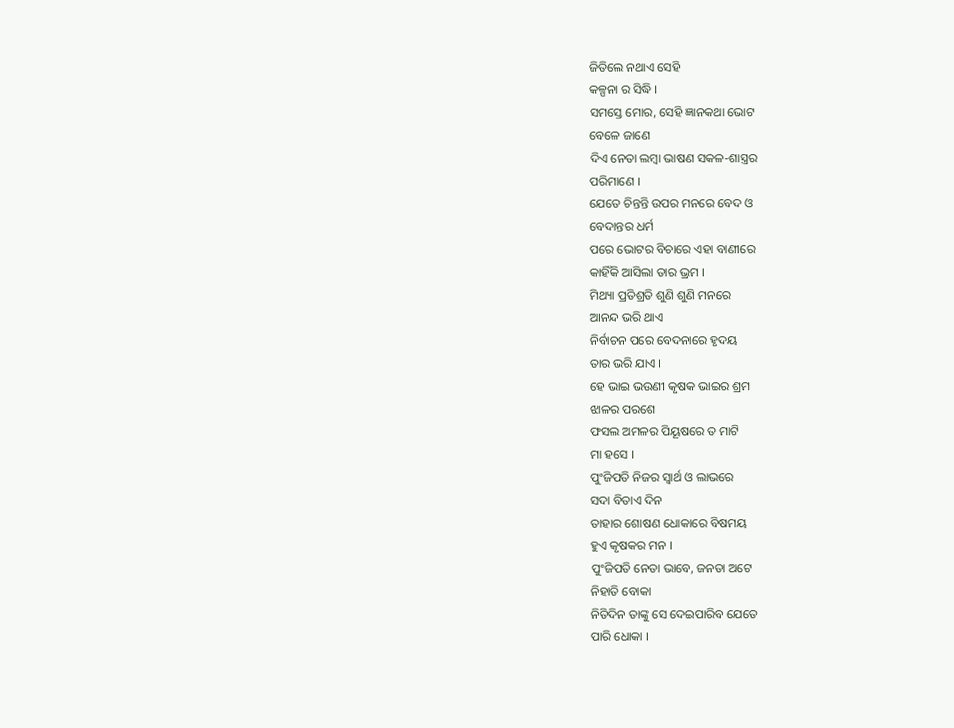ଜିତିଲେ ନଥାଏ ସେହି
କଳ୍ପନା ର ସିଦ୍ଧି ।
ସମସ୍ତେ ମୋର, ସେହି ଜ୍ଞାନକଥା ଭୋଟ
ବେଳେ ଜାଣେ
ଦିଏ ନେତା ଲମ୍ବା ଭାଷଣ ସକଳ-ଶାସ୍ତ୍ରର
ପରିମାଣେ ।
ଯେତେ ଚିନ୍ତନ୍ତି ଉପର ମନରେ ବେଦ ଓ
ବେଦାନ୍ତର ଧର୍ମ
ପରେ ଭୋଟର ବିଚାରେ ଏହା ବାଣୀରେ
କାହିଁକି ଆସିଲା ତାର ଭ୍ରମ ।
ମିଥ୍ୟା ପ୍ରତିଶ୍ରତି ଶୁଣି ଶୁଣି ମନରେ
ଆନନ୍ଦ ଭରି ଥାଏ
ନିର୍ବାଚନ ପରେ ବେଦନାରେ ହୃଦୟ
ତାର ଭରି ଯାଏ ।
ହେ ଭାଇ ଭଉଣୀ କୃଷକ ଭାଇର ଶ୍ରମ
ଝାଳର ପରଶେ
ଫସଲ ଅମଳର ପିୟୂଷରେ ତ ମାଟି
ମା ହସେ ।
ପୁଂଜିପତି ନିଜର ସ୍ୱାର୍ଥ ଓ ଲାଭରେ
ସଦା ବିତାଏ ଦିନ
ତାହାର ଶୋଷଣ ଧୋକାରେ ବିଷମୟ
ହୁଏ କୃଷକର ମନ ।
ପୁଂଜିପତି ନେତା ଭାବେ, ଜନତା ଅଟେ
ନିହାତି ବୋକା
ନିତିଦିନ ତାଙ୍କୁ ସେ ଦେଇପାରିବ ଯେତେ
ପାରି ଧୋକା ।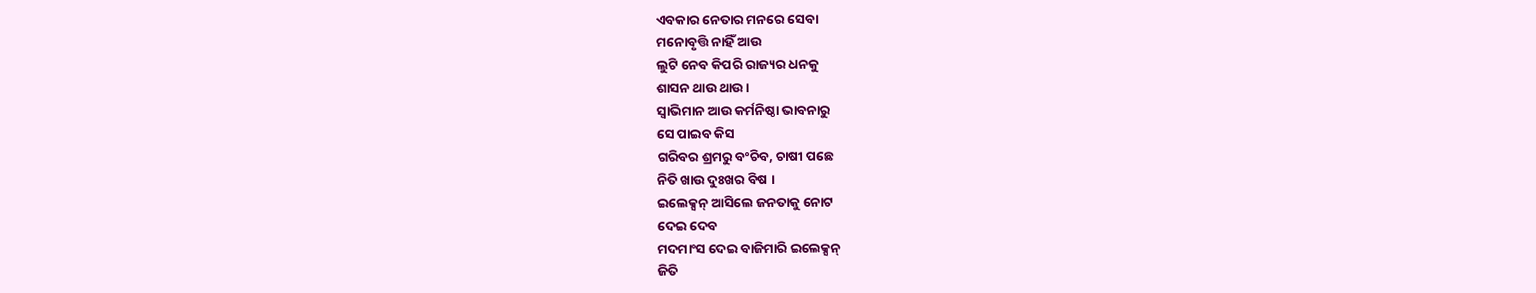ଏବକାର ନେତାର ମନରେ ସେବା
ମନୋବୃତ୍ତି ନାହିଁ ଆଉ
ଲୁଟି ନେବ କିପରି ରାଜ୍ୟର ଧନକୁ
ଶାସନ ଥାଉ ଥାଉ ।
ସ୍ବାଭିମାନ ଆଉ କର୍ମନିଷ୍ଠା ଭାବନାରୁ
ସେ ପାଇବ କିସ
ଗରିବର ଶ୍ରମରୁ ବଂଚିବ, ଚାଷୀ ପଛେ
ନିତି ଖାଉ ଦୁଃଖର ବିଷ ।
ଇଲେକ୍ସନ୍ ଆସିଲେ ଜନତାକୁ ନୋଟ
ଦେଇ ଦେବ
ମଦମାଂସ ଦେଇ ବାଜିମାରି ଇଲେକ୍ସନ୍
ଜିତି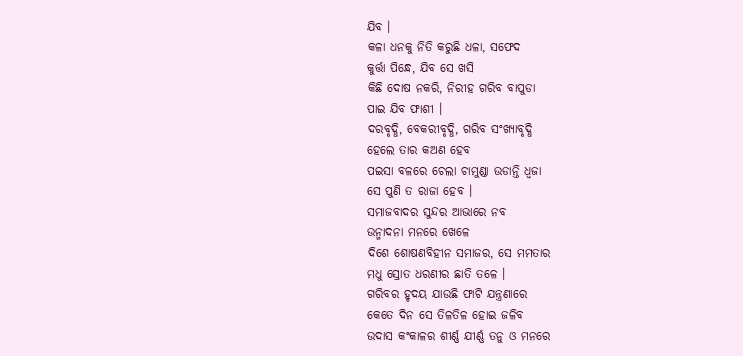ଯିବ ।
କଳା ଧନକୁ ନିତି କରୁଛି ଧଳା, ସଫେଦ
କୁର୍ତ୍ତା ପିନ୍ଧେ, ଯିବ ସେ ଖସି
କିଛି ଦୋଷ ନକରି, ନିରୀହ ଗରିବ ବାପୁଡା
ପାଇ ଯିବ ଫାଶୀ ।
ଦରବୃଦ୍ଧି, ବେକରୀବୃଦ୍ଧି, ଗରିବ ସଂଖ୍ୟାବୃଦ୍ଧି
ହେଲେ ତାର କଅଣ ହେବ
ପଇସା ବଳରେ ଚେଲା ଚାମୁଣ୍ଡା ଉଡାନ୍ତି ଧ୍ୱଜା
ସେ ପୁଣି ତ ରାଜା ହେବ ।
ସମାଜବାଦର ସୁନ୍ଦର ଆଭାରେ ନବ
ଉନ୍ମାଦନା ମନରେ ଖେଳେ
ଦିଶେ ଶୋଷଣବିହୀନ ସମାଜର, ସେ ମମତାର
ମଧୁ ସ୍ରୋତ ଧରଣୀର ଛାତି ତଳେ ।
ଗରିବର ହୃଦୟ ଯାଉଛି ଫାଟି ଯନ୍ତ୍ରଣାରେ
କେତେ ଦିନ ସେ ତିଳତିଳ ହୋଇ ଜଳିବ
ଉଦାସ କଂକାଳର ଶୀର୍ଣ୍ଣ ଯୀର୍ଣ୍ଣ ତନୁ ଓ ମନରେ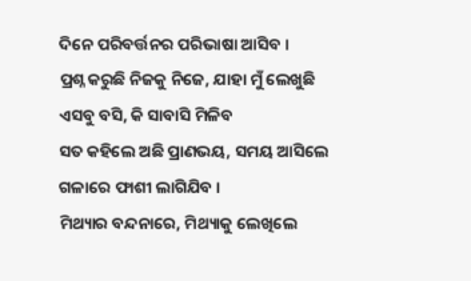ଦିନେ ପରିବର୍ତ୍ତନର ପରିଭାଷା ଆସିବ ।
ପ୍ରଶ୍ନ କରୁଛି ନିଜକୁ ନିଜେ, ଯାହା ମୁଁ ଲେଖୁଛି
ଏସବୁ ବସି, କି ସାବାସି ମିଳିବ
ସତ କହିଲେ ଅଛି ପ୍ରାଣଭୟ, ସମୟ ଆସିଲେ
ଗଳାରେ ଫାଶୀ ଲାଗିଯିବ ।
ମିଥ୍ୟାର ବନ୍ଦନାରେ, ମିଥ୍ୟାକୁ ଲେଖିଲେ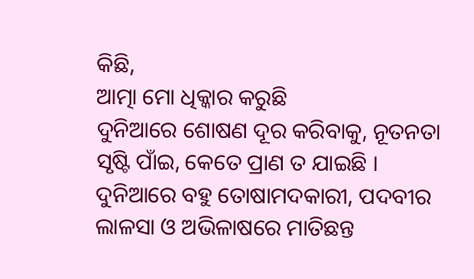କିଛି,
ଆତ୍ମା ମୋ ଧିକ୍କାର କରୁଛି
ଦୁନିଆରେ ଶୋଷଣ ଦୂର କରିବାକୁ, ନୂତନତା
ସୃଷ୍ଟି ପାଁଇ, କେତେ ପ୍ରାଣ ତ ଯାଇଛି ।
ଦୁନିଆରେ ବହୁ ତୋଷାମଦକାରୀ, ପଦବୀର
ଲାଳସା ଓ ଅଭିଳାଷରେ ମାତିଛନ୍ତ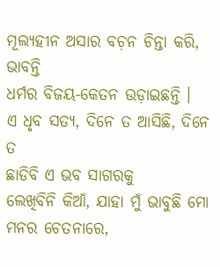ମୂଲ୍ୟହୀନ ଅସାର ବଚ଼ନ ଚିନ୍ତା କରି, ଭାବନ୍ତି
ଧର୍ମର ବିଜୟ-କେତନ ଉଡ଼ାଇଛନ୍ତି ।
ଏ ଧୃବ ସତ୍ୟ, ଦିନେ ତ ଆସିଛି, ଦିନେ ତ
ଛାଡିବି ଏ ଭବ ସାଗରକୁ
ଲେଖିବିନି କିଆଁ, ଯାହା ମୁଁ ଭାବୁଛି ମୋ
ମନର ଚେତନାରେ,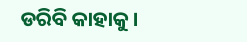ଡରିବି କାହାକୁ ।